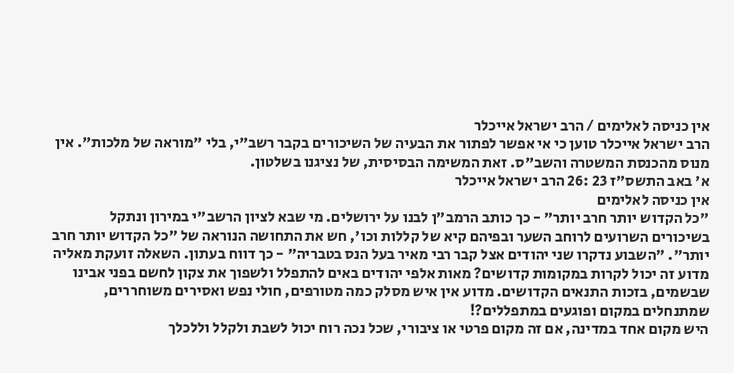אין כניסה לאלימים / הרב ישראל אייכלר
הרב ישראל אייכלר טוען כי אי אפשר לפתור את הבעיה של השיכורים בקבר רשב"י, בלי "מוראה של מלכות". אין מנוס מהכנסת המשטרה והשב"ס. זאת המשימה הבסיסית, של נציגנו בשלטון.
א' באב התשס"ז 23 :26 הרב ישראל אייכלר
אין כניסה לאלימים
"כל הקדוש יותר חרב יותר" - כך כותב הרמב"ן לבנו על ירושלים. מי שבא לציון הרשב"י במירון ונתקל בשיכורים השרועים לרוחב השער ובפיהם קיא של קללות וכו', חש את התחושה הנוראה של "כל הקדוש יותר חרב יותר". "השבוע נדקרו שני יהודים אצל קבר רבי מאיר בעל הנס בטבריה" - כך דווח בעתון. השאלה זועקת מאליה מדוע זה יכול לקרות במקומות קדושים? מאות אלפי יהודים באים להתפלל ולשפוך את צקון לחשם בפני אבינו שבשמים, בזכות התנאים הקדושים. מדוע אין איש מסלק כמה מטורפים, חולי נפש ואסירים משוחררים, שמתנחלים במקום ופוגעים במתפללים?!
היש מקום אחד במדינה, אם זה מקום פרטי או ציבורי, שכל נכה רוח יכול לשבת ולקלל וללכלך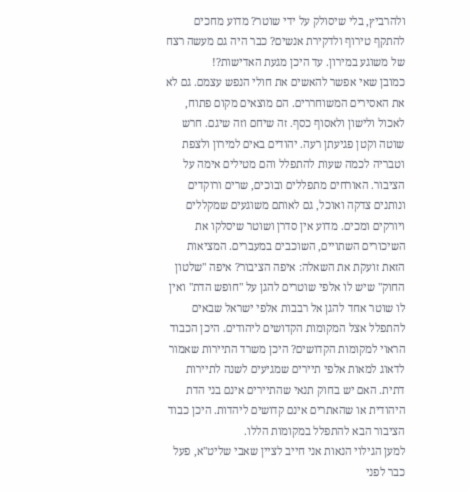ולהרביץ, בלי שיסולק על ידי שוטר? מדוע מחכים להתקף טירוף ולדקירת אנשים? כבר היה גם מעשה רצח של משוגע במירון. עד היכן מגעת האדישות?!
כמובן שאי אפשר להאשים את חולי הנפש עצמם. גם לא את האסירים המשוחררים. הם מוצאים מקום פתוח, לאכול ולישון ולאסוף כסף. זה שיחם וזה שיגם. חרש שוטה וקטן פגיעתן רעה. יהודים באים למירון ולצפת וטבריה לכמה שעות להתפלל והם מטילים אימה על הציבור. האורחים מתפללים ובוכים, שרים ורוקדים ונותנים צדקה ואוכל, גם לאותם משוגעים שמקללים ויורקים ומכים. מדוע אין סדרן ושוטר שיסלקו את השיכורים השתויים, השוכבים במעברים. המציאות הזאת זועקת את השאלה: איפה הציבור? איפה "שלטון החוק" שיש לו אלפי שוטרים להגן על "חופש הדת" ואין לו שוטר אחד להגן אל רבבות אלפי ישראל שבאים להתפלל אצל המקומות הקדושים ליהודים. היכן הכבוד הראוי למקומות הקדושים? היכן משרד התיירות שאמור לדאוג למאות אלפי תיירים שמגיעים לשנה לתיירות דתית. האם יש בחוק תנאי שהתיירים אינם בני הדת היהודית או שהאתרים אינם קדושים ליהדות. היכן כבוד הציבור הבא להתפלל במקומות הללו.
למען הגילוי הנאות אני חייב לציין שאבי שליט"א, פעל כבר לפני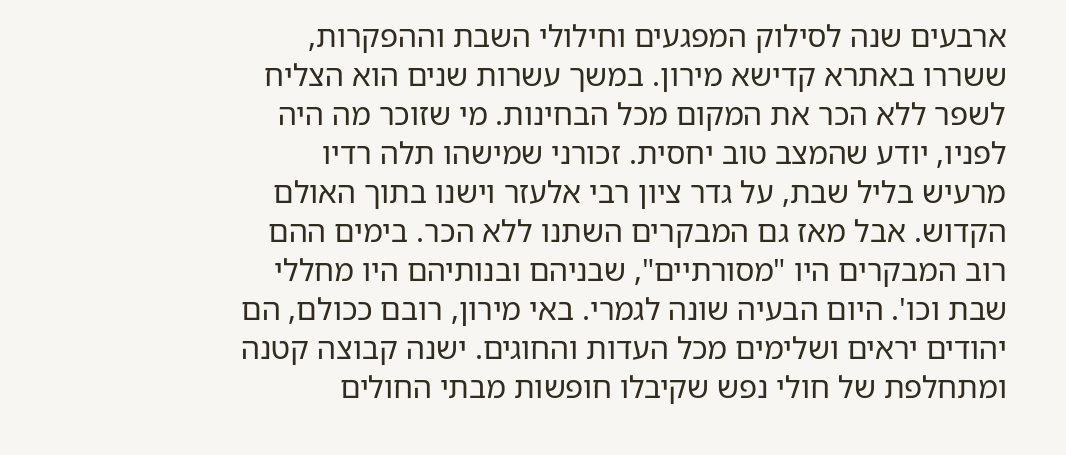ארבעים שנה לסילוק המפגעים וחילולי השבת וההפקרות, ששררו באתרא קדישא מירון. במשך עשרות שנים הוא הצליח לשפר ללא הכר את המקום מכל הבחינות. מי שזוכר מה היה לפניו, יודע שהמצב טוב יחסית. זכורני שמישהו תלה רדיו מרעיש בליל שבת, על גדר ציון רבי אלעזר וישנו בתוך האולם הקדוש. אבל מאז גם המבקרים השתנו ללא הכר. בימים ההם רוב המבקרים היו "מסורתיים", שבניהם ובנותיהם היו מחללי שבת וכו'. היום הבעיה שונה לגמרי. באי מירון, רובם ככולם, הם יהודים יראים ושלימים מכל העדות והחוגים. ישנה קבוצה קטנה ומתחלפת של חולי נפש שקיבלו חופשות מבתי החולים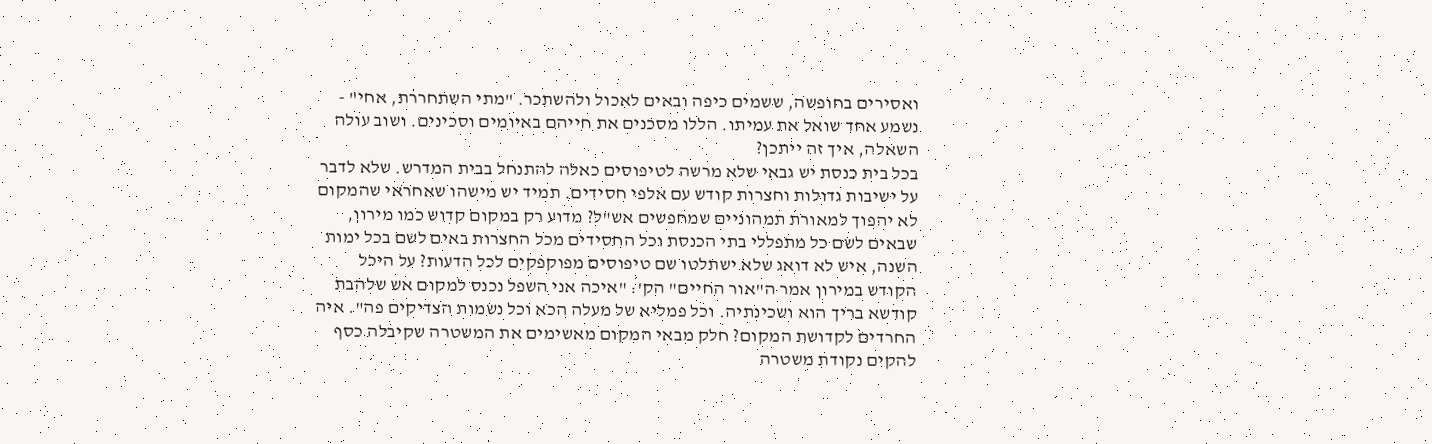ואסירים בחופשה, ששמים כיפה ובאים לאכול ולהשתכר. "מתי השתחררת, אחי" - נשמע אחד שואל את עמיתו. הללו מסכנים את חייהם באיומים וסכינים. ושוב עולה השאלה, איך זה ייתכן?
בכל בית כנסת יש גבאי שלא מרשה לטיפוסים כאלה להתנחל בבית המדרש. שלא לדבר על ישיבות גדולות וחצרות קודש עם אלפי חסידים. תמיד יש מישהו שאחראי שהמקום לא יהפוך למאורת תמהוניים שמחפשים אש"ל? מדוע רק במקום קדוש כמו מירון, שבאים לשם כל מתפללי בתי הכנסת וכל החסידים מכל החצרות באים לשם בכל ימות השנה, איש לא דואג שלא ישתלטו שם טיפוסים מפוקפקים לכל הדעות? על היכל הקודש במירון אמר ה"אור החיים" הק': "איכה אני השפל נכנס למקום אש שלהבת קודשא בריך הוא ושכינתיה. וכל פמליא של מעלה הכא וכל נשמות הצדיקים פה". איה החרדים לקדושת המקום? חלק מבאי המקום מאשימים את המשטרה שקיבלה כסף להקים נקודת משטרה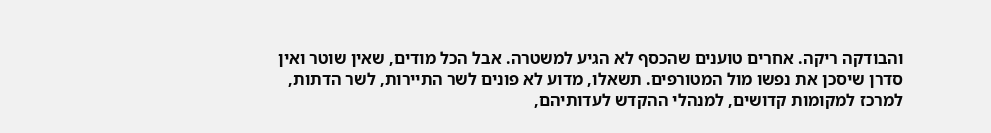והבודקה ריקה. אחרים טוענים שהכסף לא הגיע למשטרה. אבל הכל מודים, שאין שוטר ואין סדרן שיסכן את נפשו מול המטורפים. תשאלו, מדוע לא פונים לשר התיירות, לשר הדתות, למרכז למקומות קדושים, למנהלי ההקדש לעדותיהם,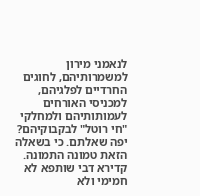לנאמני מירון למשמרותיהם, לחוגים החרדיים לפלגיהם, למכניסי האורחים לעמותותיהם ולמחלקי "חי רוטל" לבקבוקיהם? יפה שאלתם. כי בשאלה הזאת טמונה התמונה. קדירא דבי שותפא לא חמימי ולא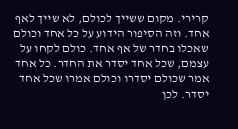קרירי. מקום ששייך לכולם, לא שייך לאף אחד. וזה הסיפור הידוע על כל אחד וכולם שאכלו בחדר של אף אחד. כולם לקחו על עצמם, שכל אחד יסדר את החדר. כל אחד אמר שכולם יסדרו וכולם אמרו שכל אחד יסדר. לכן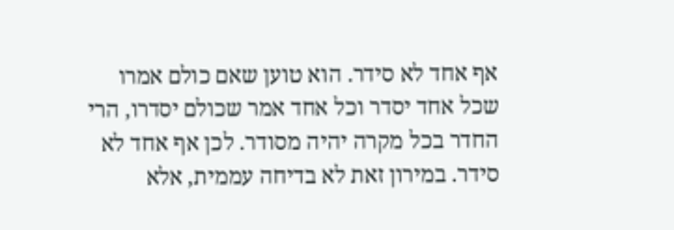אף אחד לא סידר. הוא טוען שאם כולם אמרו שכל אחד יסדר וכל אחד אמר שכולם יסדרו, הרי החדר בכל מקרה יהיה מסודר. לכן אף אחד לא סידר. במירון זאת לא בדיחה עממית, אלא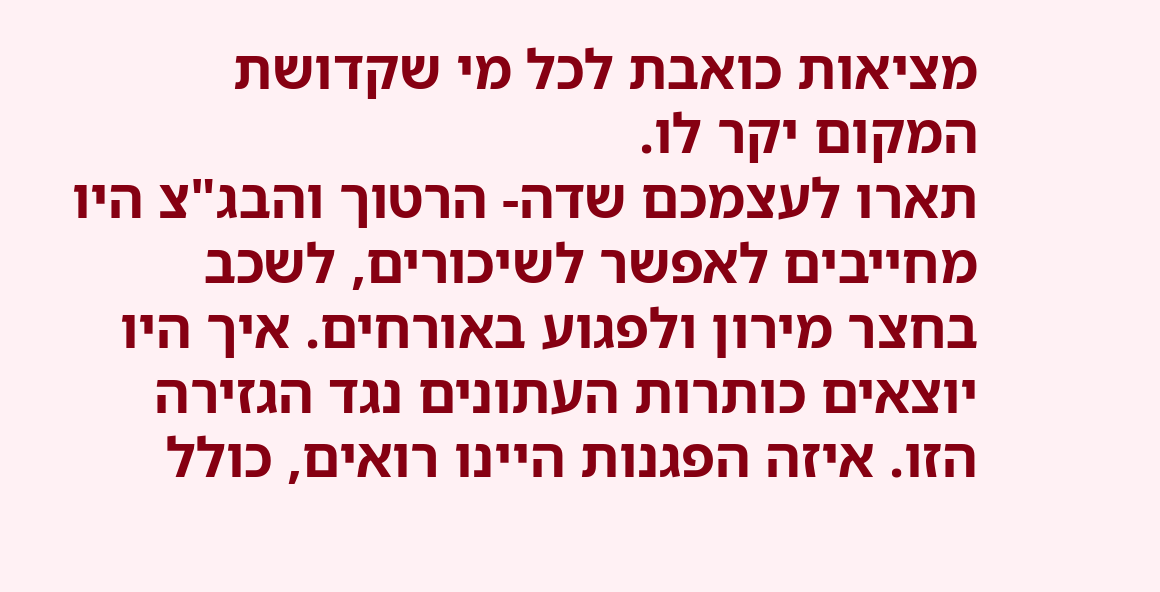מציאות כואבת לכל מי שקדושת המקום יקר לו.
תארו לעצמכם שדה- הרטוך והבג"צ היו מחייבים לאפשר לשיכורים, לשכב בחצר מירון ולפגוע באורחים. איך היו יוצאים כותרות העתונים נגד הגזירה הזו. איזה הפגנות היינו רואים, כולל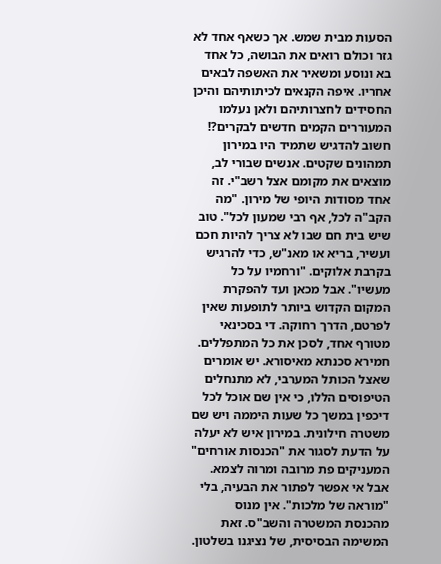הסעות מבית שמש. אך כשאף אחד לא גזר וכולם רואים את הבושה, כל אחד בא ונוסע ומשאיר את האשפה לבאים אחריו. איפה הקנאים לכיתותיהם והיכן החסידים לחצרותיהם ולאן נעלמו המעוררים הקמים חדשים לבקרים?! חשוב להדגיש שתמיד היו במירון תמהונים שקטים. אנשים שבורי לב, מוצאים את מקומם אצל רשב"י. זה אחד מסודות היופי של מירון. "מה הקב"ה לכל, אף רבי שמעון לכל". טוב שיש בית חם שבו לא צריך להיות חכם ועשיר, בריא או מאנ"ש, כדי להרגיש בקרבת אלוקים. "ורחמיו על כל מעשיו". אבל מכאן ועד להפקרת המקום הקדוש ביותר לתופעות שאין לפרטם, הדרך רחוקה. די בסכינאי מטורף אחד, לסכן את כל המתפללים. חמירא סכנתא מאיסורא. יש אומרים שאצל הכותל המערבי, לא מתנחלים הטיפוסים הללו, כי אין שם אוכל לכל דיכפין במשך כל שעות היממה ויש שם משטרה חילונית. במירון איש לא יעלה על הדעת לסגור את "הכנסות אורחים" המעניקים פת מרובה ומרוה לצמא. אבל אי אפשר לפתור את הבעיה, בלי "מוראה של מלכות". אין מנוס מהכנסת המשטרה והשב"ס. זאת המשימה הבסיסית, של נציגנו בשלטון.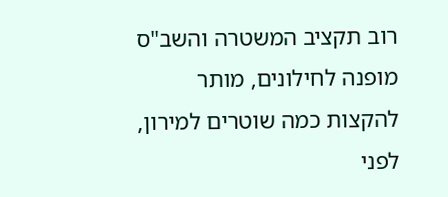רוב תקציב המשטרה והשב"ס מופנה לחילונים, מותר להקצות כמה שוטרים למירון, לפני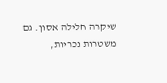שיקרה חלילה אסון. גם משטרות נכריות,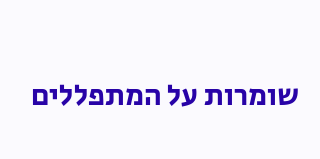שומרות על המתפללים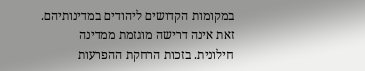במקומות הקדושים ליהודים במדינותיהם. זאת אינה דרישה מוגזמת ממדינה חילונית. בזכות הרחקת ההפרעות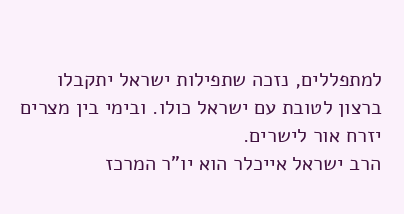למתפללים, נזכה שתפילות ישראל יתקבלו ברצון לטובת עם ישראל כולו. ובימי בין מצרים יזרח אור לישרים.
הרב ישראל אייכלר הוא יו"ר המרכז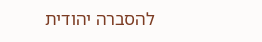להסברה יהודית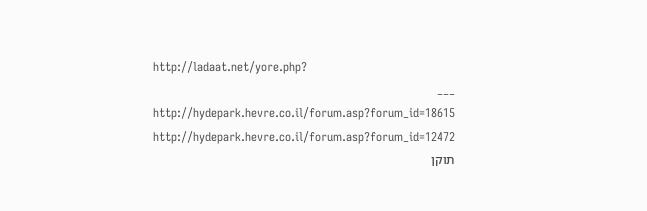http://ladaat.net/yore.php?
___
http://hydepark.hevre.co.il/forum.asp?forum_id=18615
http://hydepark.hevre.co.il/forum.asp?forum_id=12472
תוקן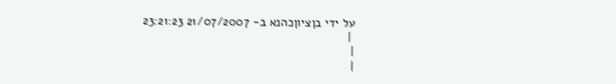על ידי בןציוןכהנא ב- 21/07/2007 23:21:23
 |
|
|